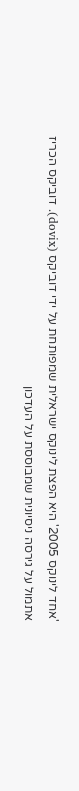'אחד לינוקס 2005' היא הפצת לינוקס ישראלית שמפותחת על ידי דוביקס (dovix). דוביקס הכריז אתמול על גירסה ניסיונית שמבוססת על העדכון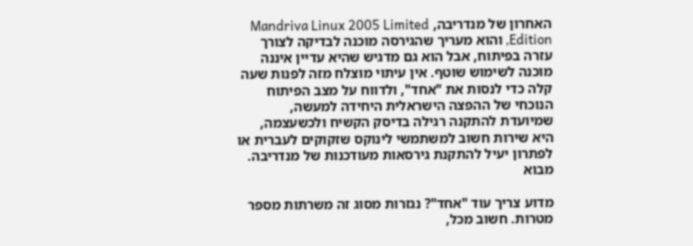האחרון של מנדריבה, Mandriva Linux 2005 Limited Edition, והוא מעריך שהגירסה מוכנה לבדיקה לצורך עזרה בפיתוח, אבל הוא גם מדגיש שהיא עדיין איננה מוכנה לשימוש שוטף. אין עיתוי מוצלח מזה לפנות שעה קלה כדי לנסות את "אחד", ולדווח על מצב הפיתוח הנוכחי של ההפצה הישראלית היחידה למעשה, שמיועדת להתקנה רגילה בדיסק הקשיח ולכשעצמה, היא שירות חשוב למשתמשי לינוקס שזקוקים לעברית או לפתרון יעיל להתקנת גירסאות מעודכנות של מנדריבה.
מבוא

מדוע צריך עוד "אחד"? נגזרות מסוג זה משרתות מספר מטרות. חשוב מכל,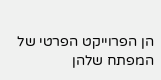הן הפרוייקט הפרטי של המפתח שלהן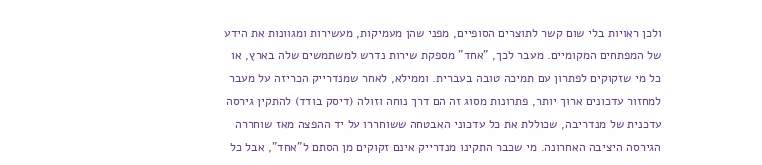ולכן ראויות בלי שום קשר לתוצרים הסופיים, מפני שהן מעמיקות, מעשירות ומגוונות את הידע של המפתחים המקומיים. מעבר לכך, "אחד" מספקת שירות נדרש למשתמשים שלה בארץ, או כל מי שזקוקים לפתרון עם תמיכה טובה בעברית. וממילא, לאחר שמנדרייק הכריזה על מעבר למחזור עדכונים ארוך יותר, פתרונות מסוג זה הם דרך נוחה וזולה (דיסק בודד) להתקין גירסה עדכנית של מנדריבה, שכוללת את כל עדכוני האבטחה ששוחררו על יד ההפצה מאז שוחררה הגירסה היציבה האחרונה. מי שכבר התקינו מנדרייק אינם זקוקים מן הסתם ל"אחד", אבל כל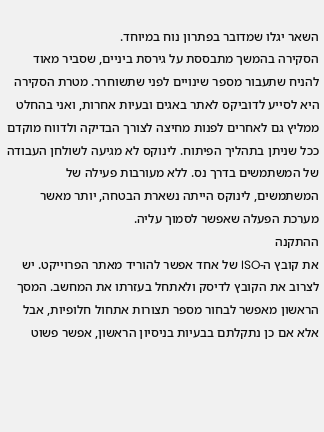השאר יגלו שמדובר בפתרון נוח במיוחד.
הסקירה בהמשך מתבססת על גירסת ביניים, שסביר מאוד להניח שתעבור מספר שינויים לפני שתשוחרר. מטרת הסקירה היא לסייע לדוביקס לאתר באגים ובעיות אחרות, ואני בהחלט ממליץ גם לאחרים לפנות מחיצה לצורך הבדיקה ולדווח מוקדם ככל שניתן בתהליך הפיתוח. לינוקס לא מגיעה לשולחן העבודה של המשתמשים בדרך נס. ללא מעורבות פעילה של המשתמשים, לינוקס הייתה נשארת הבטחה, יותר מאשר מערכת הפעלה שאפשר לסמוך עליה.
ההתקנה
את קובץ ה-ISO של אחד אפשר להוריד מאתר הפרוייקט. יש לצרוב את הקובץ לדיסק ולאתחל בעזרתו את המחשב. המסך הראשון מאפשר לבחור מספר תצורות אתחול חלופיות, אבל אלא אם כן נתקלתם בבעיות בניסיון הראשון, אפשר פשוט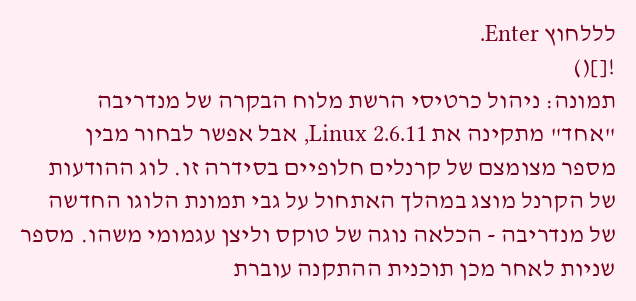לללחוץ Enter.
![]()
תמונה: ניהול כרטיסי הרשת מלוח הבקרה של מנדריבה
"אחד" מתקינה את Linux 2.6.11, אבל אפשר לבחור מבין מספר מצומצם של קרנלים חלופיים בסידרה זו. לוג ההודעות של הקרנל מוצג במהלך האתחול על גבי תמונת הלוגו החדשה של מנדריבה - הכלאה נוגה של טוקס וליצן עגמומי משהו. מספר שניות לאחר מכן תוכנית ההתקנה עוברת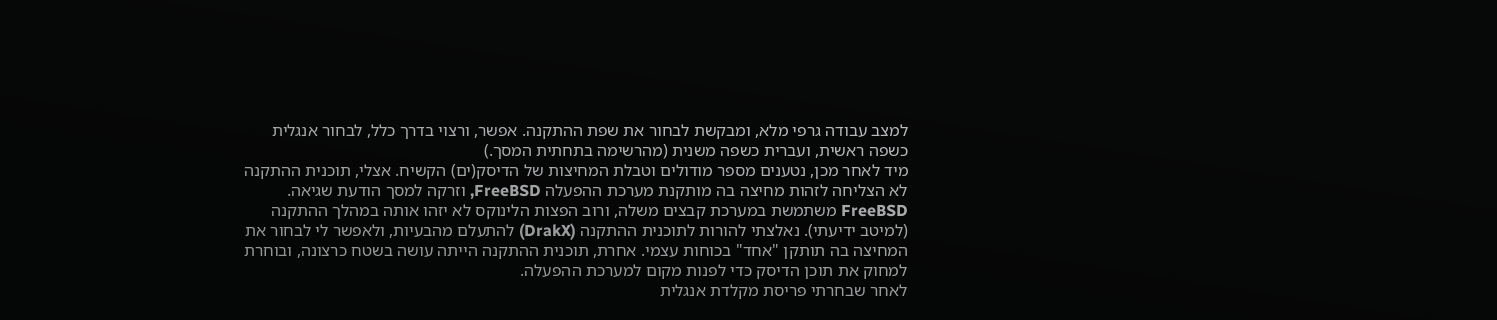למצב עבודה גרפי מלא, ומבקשת לבחור את שפת ההתקנה. אפשר, ורצוי בדרך כלל, לבחור אנגלית כשפה ראשית, ועברית כשפה משנית (מהרשימה בתחתית המסך.)
מיד לאחר מכן, נטענים מספר מודולים וטבלת המחיצות של הדיסק(ים) הקשיח. אצלי, תוכנית ההתקנה לא הצליחה לזהות מחיצה בה מותקנת מערכת ההפעלה FreeBSD, וזרקה למסך הודעת שגיאה. FreeBSD משתמשת במערכת קבצים משלה, ורוב הפצות הלינוקס לא יזהו אותה במהלך ההתקנה (למיטב ידיעתי). נאלצתי להורות לתוכנית ההתקנה (DrakX) להתעלם מהבעיות, ולאפשר לי לבחור את המחיצה בה תותקן "אחד" בכוחות עצמי. אחרת, תוכנית ההתקנה הייתה עושה בשטח כרצונה, ובוחרת למחוק את תוכן הדיסק כדי לפנות מקום למערכת ההפעלה.
לאחר שבחרתי פריסת מקלדת אנגלית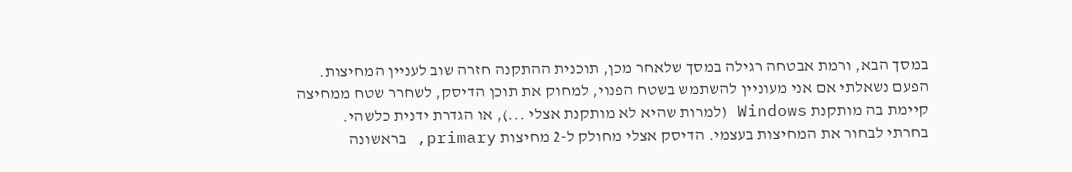במסך הבא, ורמת אבטחה רגילה במסך שלאחר מכן, תוכנית ההתקנה חזרה שוב לעניין המחיצות. הפעם נשאלתי אם אני מעוניין להשתמש בשטח הפנוי, למחוק את תוכן הדיסק, לשחרר שטח ממחיצה קיימת בה מותקנת Windows (למרות שהיא לא מותקנת אצלי ...), או הגדרת ידנית כלשהי.
בחרתי לבחור את המחיצות בעצמי. הדיסק אצלי מחולק ל-2 מחיצות primary, בראשונה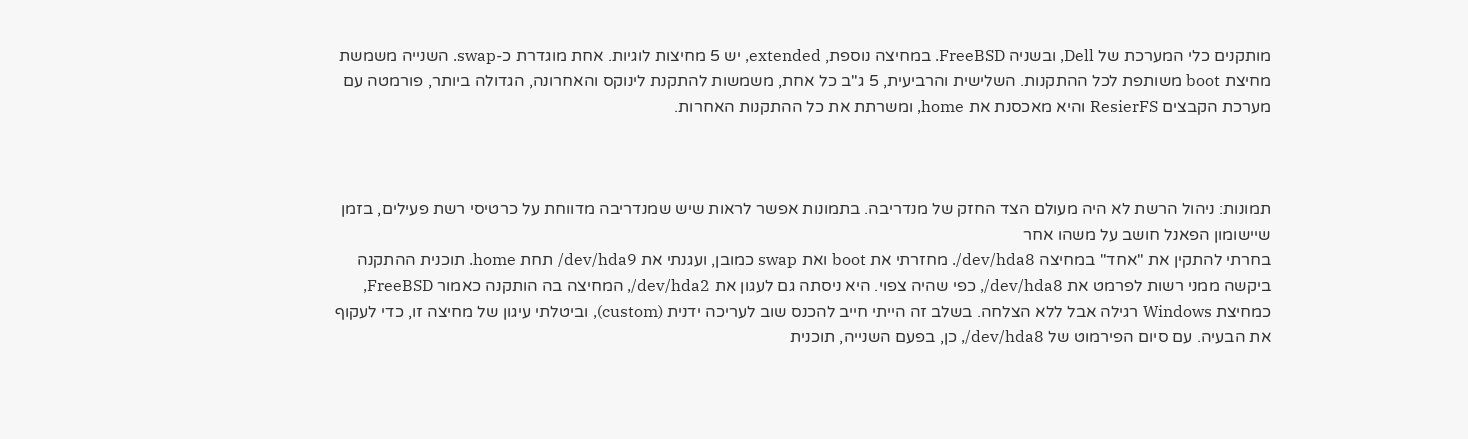מותקנים כלי המערכת של Dell, ובשניה FreeBSD. במחיצה נוספת, extended, יש 5 מחיצות לוגיות. אחת מוגדרת כ-swap. השנייה משמשת מחיצת boot משותפת לכל ההתקנות. השלישית והרביעית, 5 ג"ב כל אחת, משמשות להתקנת לינוקס והאחרונה, הגדולה ביותר, פורמטה עם מערכת הקבצים ResierFS והיא מאכסנת את home, ומשרתת את כל ההתקנות האחרות.



תמונות: ניהול הרשת לא היה מעולם הצד החזק של מנדריבה. בתמונות אפשר לראות שיש שמנדריבה מדווחת על כרטיסי רשת פעילים, בזמן שיישומון הפאנל חושב על משהו אחר
בחרתי להתקין את "אחד" במחיצה dev/hda8/. מחזרתי את boot ואת swap כמובן, ועגנתי את dev/hda9/ תחת home. תוכנית ההתקנה ביקשה ממני רשות לפרמט את dev/hda8/, כפי שהיה צפוי. היא ניסתה גם לעגון את dev/hda2/, המחיצה בה הותקנה כאמור FreeBSD, כמחיצת Windows רגילה אבל ללא הצלחה. בשלב זה הייתי חייב להכנס שוב לעריכה ידנית (custom), וביטלתי עיגון של מחיצה זו, כדי לעקוף את הבעיה. עם סיום הפירמוט של dev/hda8/, כן, בפעם השנייה, תוכנית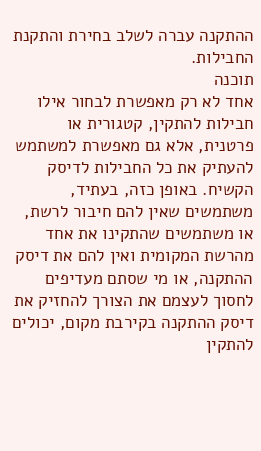ההתקנה עברה לשלב בחירת והתקנת החבילות.
תוכנה
אחד לא רק מאפשרת לבחור אילו חבילות להתקין, קטגורית או פרטנית, אלא גם מאפשרת למשתמש להעתיק את כל החבילות לדיסק הקשיח. באופן כזה, בעתיד, משתמשים שאין להם חיבור לרשת, או משתמשים שהתקינו את אחד מהרשת המקומית ואין להם את דיסק ההתקנה, או מי שסתם מעדיפים לחסוך לעצמם את הצורך להחזיק את דיסק ההתקנה בקירבת מקום, יכולים להתקין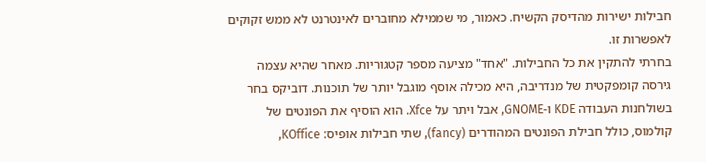חבילות ישירות מהדיסק הקשיח. כאמור, מי שממילא מחוברים לאינטרנט לא ממש זקוקים לאפשרות זו.
בחרתי להתקין את כל החבילות. "אחד" מציעה מספר קטגוריות. מאחר שהיא עצמה גירסה קומפקטית של מנדריבה, היא מכילה אוסף מוגבל יותר של תוכנות. דוביקס בחר בשולחנות העבודה KDE ו-GNOME, אבל ויתר על Xfce. הוא הוסיף את הפונטים של קולמוס, כולל חבילת הפונטים המהודרים (fancy), שתי חבילות אופיס: KOffice,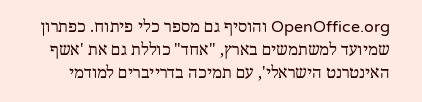OpenOffice.org והוסיף גם מספר כלי פיתוח. כפתרון שמיועד למשתמשים בארץ, "אחד" כוללת גם את 'אשף האינטרנט הישראלי', עם תמיכה בדרייברים למודמי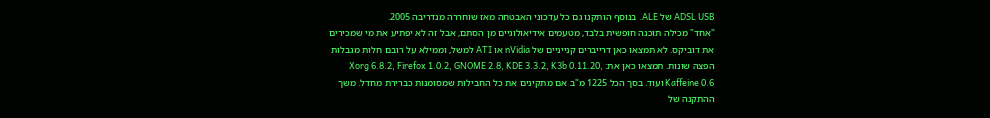ADSL USB של ALE. בנוסף הותקנו גם כל עדכוני האבטחה מאז שוחררה מנדריבה 2005.
"אחד" מכילה תוכנה חופשית בלבד, מטעמים אידיאולוגיים מן הסתם, אבל זה לא יפתיע את מי שמכירים את דוביקס. לא תמצאו כאן דרייברים קנייניים של nVidia או ATI למשל, וממילא על רובם חלות מגבלות הפצה שונות. תמצאו כאן את: Xorg 6.8.2, Firefox 1.0.2, GNOME 2.8, KDE 3.3.2, K3b 0.11.20, Kaffeine 0.6 ועוד. בסך הכל 1225 מ"ב אם מתקינים את כל החבילות שמסומנות כברירת מחדל. משך ההתקנה של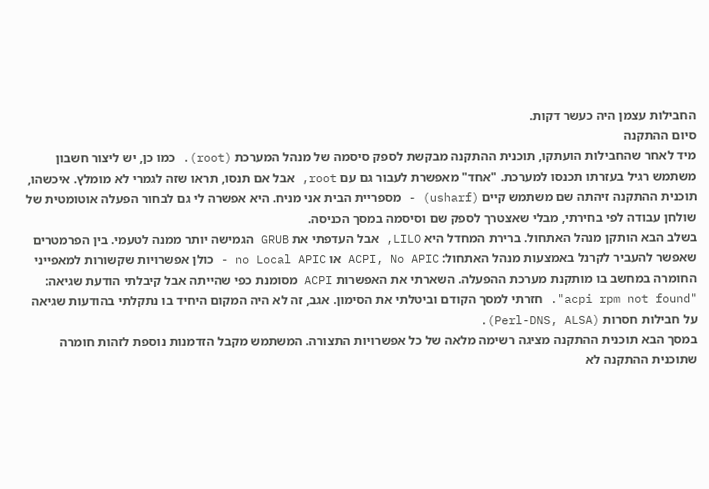החבילות עצמן היה כעשר דקות.
סיום ההתקנה
מיד לאחר שהחבילות הועתקו, תוכנית ההתקנה מבקשת לספק סיסמה של מנהל המערכת (root). כמו כן, יש ליצור חשבון משתמש רגיל בעזרתו תכנסו למערכת. "אחד" מאפשרת לעבור גם עם root, אבל אם תנסו, תראו שזה לגמרי לא מומלץ. איכשהו, תוכנית ההתקנה זיהתה שם משתמש קיים (usharf) - מספריית הבית אני מניח. היא אפשרה לי גם לבחור הפעלה אוטומטית של שולחן עבודה לפי בחירתי, מבלי שאצטרך לספק שם וסיסמה במסך הכניסה.
בשלב הבא הותקן מנהל האתחול. ברירת המחדל היא LILO, אבל העדפתי את GRUB הגמישה יותר ממנה לטעמי. בין הפרמטרים שאפשר להעביר לקרנל באמצעות מנהל האתחול: ACPI, No APIC או no Local APIC - כולן אפשרויות שקשורות למאפייני החומרה במחשב בו מותקנת מערכת ההפעלה. השארתי את האפשרות ACPI מסומנת כפי שהייתה אבל קיבלתי הודעת שגיאה: "acpi rpm not found". חזרתי למסך הקודם וביטלתי את הסימון. אגב, זה לא היה המקום היחיד בו נתקלתי בהודעות שגיאה על חבילות חסרות (Perl-DNS, ALSA).
במסך הבא תוכנית ההתקנה מציגה רשימה מלאה של כל אפשרויות התצורה. המשתמש מקבל הזדמנות נוספת לזהות חומרה שתוכנית ההתקנה לא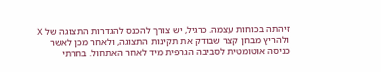זיהתה בכוחות עצמה. כרגיל, יש צורך להכנס להגדרות התצוגה של X ולהריץ מבחן קצר שבודק את תקינות התצוגה, ולאחר מכן לאשר כניסה אוטומטית לסביבה הגרפית מיד לאחר האתחול. בחרתי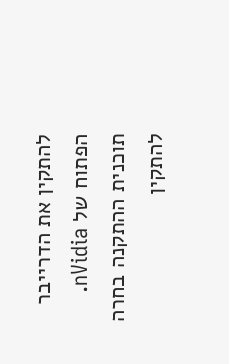להתקין את הדרייבר הפתוח של nVidia.
תוכנית ההתקנה בחרה להתקין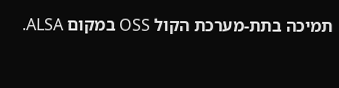תמיכה בתת-מערכת הקול OSS במקום ALSA.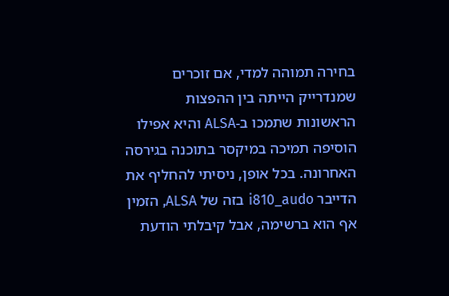בחירה תמוהה למדי, אם זוכרים שמנדרייק הייתה בין ההפצות הראשונות שתמכו ב-ALSA והיא אפילו הוסיפה תמיכה במיקסר בתוכנה בגירסה האחרונה. בכל אופן, ניסיתי להחליף את הדייבר i810_audo בזה של ALSA, הזמין אף הוא ברשימה, אבל קיבלתי הודעת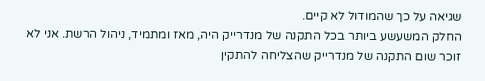שגיאה על כך שהמודול לא קיים.
החלק המשעשע ביותר בכל התקנה של מנדרייק היה, מאז ומתמיד, ניהול הרשת. אני לא זוכר שום התקנה של מנדרייק שהצליחה להתקין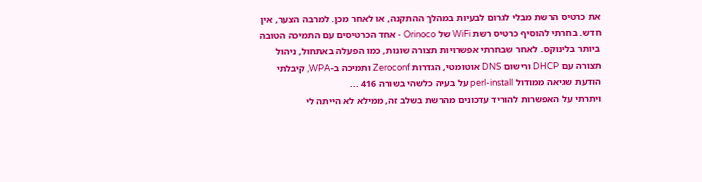את כרטיס הרשת מבלי לגרום לבעיות במהלך ההתקנה, או לאחר מכן. למרבה הצער, אין חדש. בחרתי להוסיף כרטיס רשת WiFi של Orinoco - אחד הכרטיסים עם התמיכה הטובה ביותר בלינוקס. לאחר שבחרתי אפשרויות תצורה שונות, כמו הפעלה באתחול, ניהול תצורה עם DHCP ורישום DNS אוטומטי, הגדרות Zeroconf ותמיכה ב-WPA, קיבלתי הודעת שגיאה ממודול perl-install על בעיה כלשהי בשורה 416 ...
ויתרתי על האפשרות להוריד עדכונים מהרשת בשלב זה, ממילא לא הייתה לי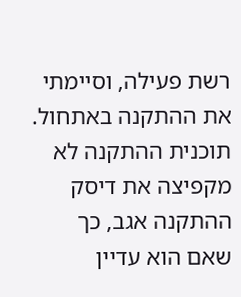רשת פעילה, וסיימתי את ההתקנה באתחול. תוכנית ההתקנה לא מקפיצה את דיסק ההתקנה אגב, כך שאם הוא עדיין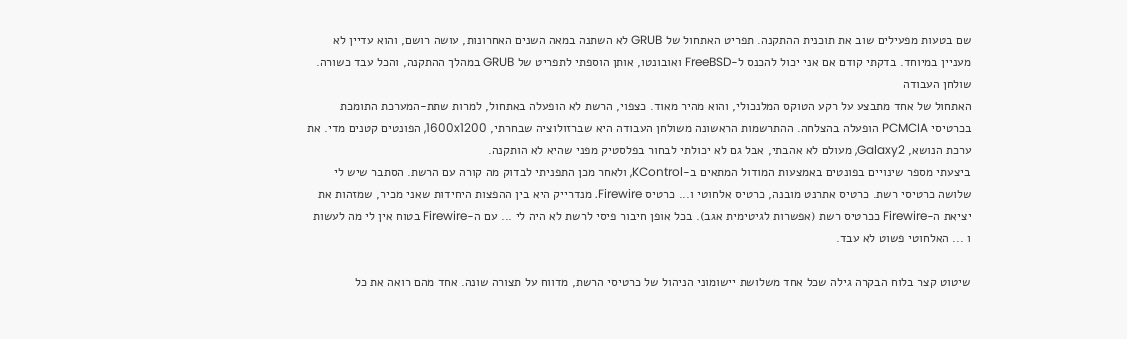שם בטעות מפעילים שוב את תוכנית ההתקנה. תפריט האתחול של GRUB לא השתנה במאה השנים האחרונות, עושה רושם, והוא עדיין לא מעניין במיוחד. בדקתי קודם אם אני יכול להכנס ל-FreeBSD ואובונטו, אותן הוספתי לתפריט של GRUB במהלך ההתקנה, והכל עבד כשורה.
שולחן העבודה
האתחול של אחד מתבצע על רקע הטוקס המלנכולי, והוא מהיר מאוד. כצפוי, הרשת לא הופעלה באתחול, למרות שתת-המערכת התומכת בכרטיסי PCMCIA הופעלה בהצלחה. ההתרשמות הראשונה משולחן העבודה היא שברזולוציה שבחרתי, 1600x1200, הפונטים קטנים מדי. את ערכת הנושא, Galaxy2, מעולם לא אהבתי, אבל גם לא יכולתי לבחור בפלסטיק מפני שהיא לא הותקנה.
ביצעתי מספר שינויים בפונטים באמצעות המודול המתאים ב-KControl, ולאחר מכן התפניתי לבדוק מה קורה עם הרשת. הסתבר שיש לי שלושה כרטיסי רשת. כרטיס אתרנט מובנה, כרטיס אלחוטי ו... כרטיס Firewire. מנדרייק היא בין ההפצות היחידות שאני מכיר, שמזהות את יציאת ה-Firewire ככרטיס רשת (אפשרות לגיטימית אגב). בכל אופן חיבור פיסי לרשת לא היה לי ... עם ה-Firewire בטוח אין לי מה לעשות ו ... האלחוטי פשוט לא עבד.

שיטוט קצר בלוח הבקרה גילה שכל אחד משלושת יישומוני הניהול של כרטיסי הרשת, מדווח על תצורה שונה. אחד מהם רואה את כל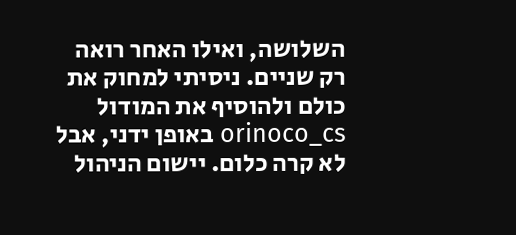השלושה, ואילו האחר רואה רק שניים. ניסיתי למחוק את כולם ולהוסיף את המודול orinoco_cs באופן ידני, אבל לא קרה כלום. יישום הניהול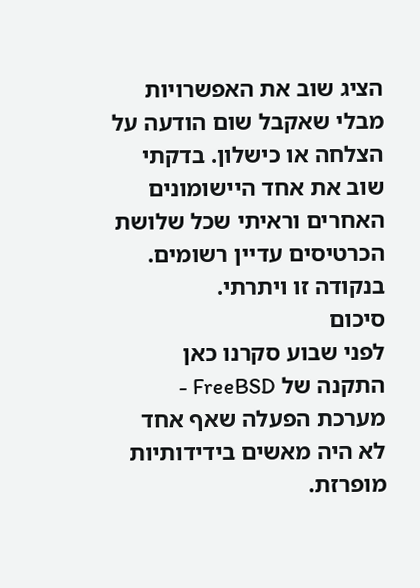הציג שוב את האפשרויות מבלי שאקבל שום הודעה על הצלחה או כישלון. בדקתי שוב את אחד היישומונים האחרים וראיתי שכל שלושת הכרטיסים עדיין רשומים. בנקודה זו ויתרתי.
סיכום
לפני שבוע סקרנו כאן התקנה של FreeBSD - מערכת הפעלה שאף אחד לא היה מאשים בידידותיות מופרזת.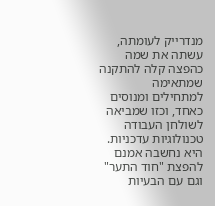מנדרייק לעומתה, עשתה את שמה כהפצה קלה להתקנה שמתאימה למתחילים ומנוסים כאחד, וכזו שמביאה לשולחן העבודה טכנולוגיות עדכניות. היא נחשבה אמנם להפצת "חוד התער" וגם עם הבעיות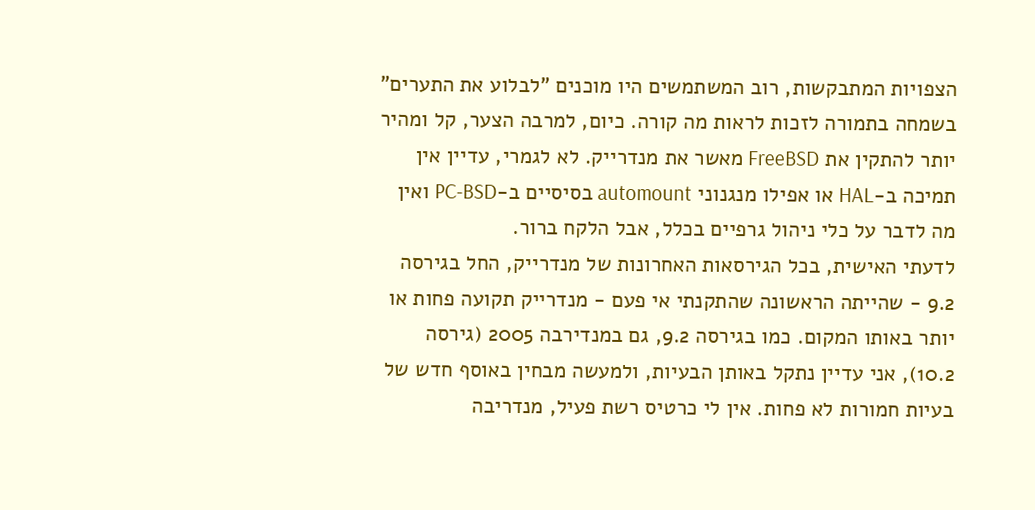הצפויות המתבקשות, רוב המשתמשים היו מוכנים "לבלוע את התערים" בשמחה בתמורה לזכות לראות מה קורה. כיום, למרבה הצער, קל ומהיר יותר להתקין את FreeBSD מאשר את מנדרייק. לא לגמרי, עדיין אין תמיכה ב-HAL או אפילו מנגנוני automount בסיסיים ב-PC-BSD ואין מה לדבר על כלי ניהול גרפיים בכלל, אבל הלקח ברור.
לדעתי האישית, בכל הגירסאות האחרונות של מנדרייק, החל בגירסה 9.2 - שהייתה הראשונה שהתקנתי אי פעם - מנדרייק תקועה פחות או יותר באותו המקום. כמו בגירסה 9.2, גם במנדירבה 2005 (גירסה 10.2), אני עדיין נתקל באותן הבעיות, ולמעשה מבחין באוסף חדש של בעיות חמורות לא פחות. אין לי כרטיס רשת פעיל, מנדריבה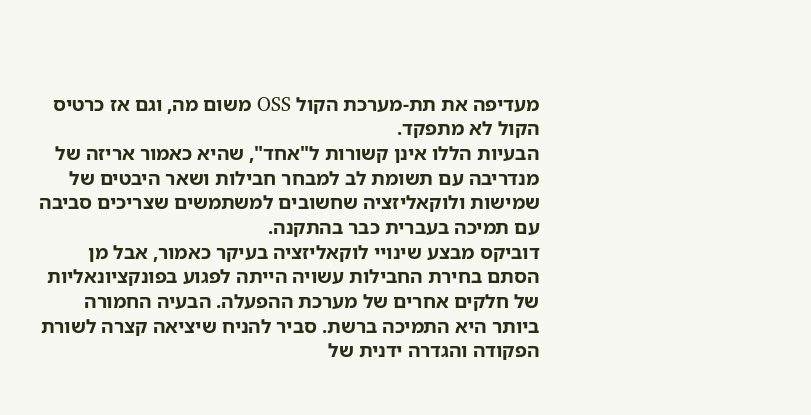מעדיפה את תת-מערכת הקול OSS משום מה, וגם אז כרטיס הקול לא מתפקד.
הבעיות הללו אינן קשורות ל"אחד", שהיא כאמור אריזה של מנדריבה עם תשומת לב למבחר חבילות ושאר היבטים של שמישות ולוקאליזציה שחשובים למשתמשים שצריכים סביבה עם תמיכה בעברית כבר בהתקנה.
דוביקס מבצע שינויי לוקאליזציה בעיקר כאמור, אבל מן הסתם בחירת החבילות עשויה הייתה לפגוע בפונקציונאליות של חלקים אחרים של מערכת ההפעלה. הבעיה החמורה ביותר היא התמיכה ברשת. סביר להניח שיציאה קצרה לשורת הפקודה והגדרה ידנית של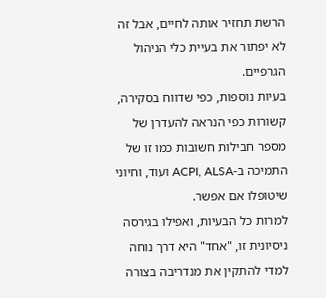הרשת תחזיר אותה לחיים, אבל זה לא יפתור את בעיית כלי הניהול הגרפיים.
בעיות נוספות, כפי שדווח בסקירה, קשורות כפי הנראה להעדרן של מספר חבילות חשובות כמו זו של התמיכה ב-ACPI, ALSA ועוד, וחיוני שיטופלו אם אפשר.
למרות כל הבעיות, ואפילו בגירסה ניסיונית זו, "אחד" היא דרך נוחה למדי להתקין את מנדריבה בצורה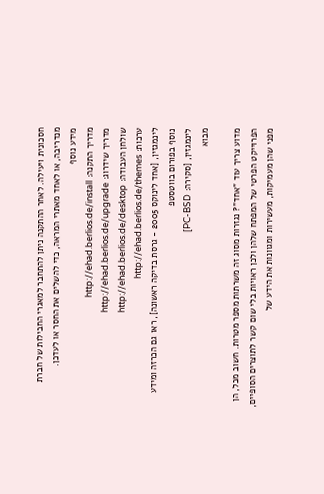חסכונית ויעילה. לאחר ההתקנה ניתן להתחבר למאגרי החבילות של חברת מנדריבה, או לאחד מאתרי המראה, כדי להשלים את החסר או לעדכן.
מידע נוסף
מדריך התקנה: http://ehad.berlios.de/install
מדריך שידרוג: http://ehad.berlios.de/upgrade
שולחן העבודה: http://ehad.berlios.de/desktop
ערכות: http://ehad.berlios.de/themes
לינמגזין, [אחד לינוקס 2005 - גרסת בדיקה ראשונה], ראו גם הכרזה ומידע נוסף בפורום בווטסטפ
לינמגזין, [סקירה: PC-BSD]
מבוא

מדוע צריך עוד "אחד"? נגזרות מסוג זה משרתות מספר מטרות. חשוב מכל, הן הפרוייקט הפרטי של המפתח שלהן ולכן ראויות בלי שום קשר לתוצרים הסופיים, מפני שהן מעמיקות, מעשירות ומגוונות את הידע של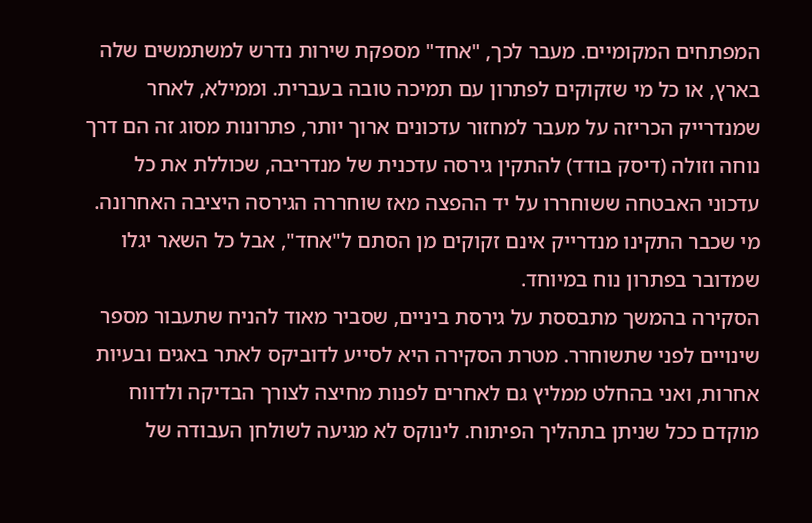המפתחים המקומיים. מעבר לכך, "אחד" מספקת שירות נדרש למשתמשים שלה בארץ, או כל מי שזקוקים לפתרון עם תמיכה טובה בעברית. וממילא, לאחר שמנדרייק הכריזה על מעבר למחזור עדכונים ארוך יותר, פתרונות מסוג זה הם דרך נוחה וזולה (דיסק בודד) להתקין גירסה עדכנית של מנדריבה, שכוללת את כל עדכוני האבטחה ששוחררו על יד ההפצה מאז שוחררה הגירסה היציבה האחרונה. מי שכבר התקינו מנדרייק אינם זקוקים מן הסתם ל"אחד", אבל כל השאר יגלו שמדובר בפתרון נוח במיוחד.
הסקירה בהמשך מתבססת על גירסת ביניים, שסביר מאוד להניח שתעבור מספר שינויים לפני שתשוחרר. מטרת הסקירה היא לסייע לדוביקס לאתר באגים ובעיות אחרות, ואני בהחלט ממליץ גם לאחרים לפנות מחיצה לצורך הבדיקה ולדווח מוקדם ככל שניתן בתהליך הפיתוח. לינוקס לא מגיעה לשולחן העבודה של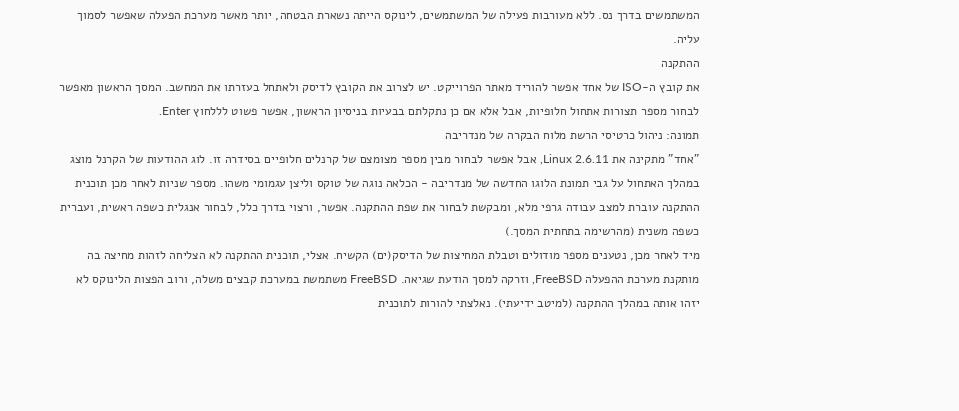המשתמשים בדרך נס. ללא מעורבות פעילה של המשתמשים, לינוקס הייתה נשארת הבטחה, יותר מאשר מערכת הפעלה שאפשר לסמוך עליה.
ההתקנה
את קובץ ה-ISO של אחד אפשר להוריד מאתר הפרוייקט. יש לצרוב את הקובץ לדיסק ולאתחל בעזרתו את המחשב. המסך הראשון מאפשר לבחור מספר תצורות אתחול חלופיות, אבל אלא אם כן נתקלתם בבעיות בניסיון הראשון, אפשר פשוט לללחוץ Enter.
תמונה: ניהול כרטיסי הרשת מלוח הבקרה של מנדריבה
"אחד" מתקינה את Linux 2.6.11, אבל אפשר לבחור מבין מספר מצומצם של קרנלים חלופיים בסידרה זו. לוג ההודעות של הקרנל מוצג במהלך האתחול על גבי תמונת הלוגו החדשה של מנדריבה - הכלאה נוגה של טוקס וליצן עגמומי משהו. מספר שניות לאחר מכן תוכנית ההתקנה עוברת למצב עבודה גרפי מלא, ומבקשת לבחור את שפת ההתקנה. אפשר, ורצוי בדרך כלל, לבחור אנגלית כשפה ראשית, ועברית כשפה משנית (מהרשימה בתחתית המסך.)
מיד לאחר מכן, נטענים מספר מודולים וטבלת המחיצות של הדיסק(ים) הקשיח. אצלי, תוכנית ההתקנה לא הצליחה לזהות מחיצה בה מותקנת מערכת ההפעלה FreeBSD, וזרקה למסך הודעת שגיאה. FreeBSD משתמשת במערכת קבצים משלה, ורוב הפצות הלינוקס לא יזהו אותה במהלך ההתקנה (למיטב ידיעתי). נאלצתי להורות לתוכנית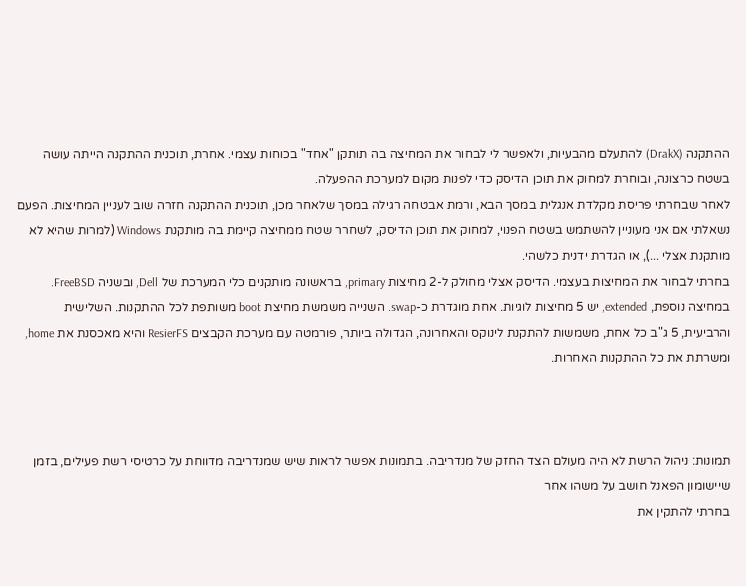ההתקנה (DrakX) להתעלם מהבעיות, ולאפשר לי לבחור את המחיצה בה תותקן "אחד" בכוחות עצמי. אחרת, תוכנית ההתקנה הייתה עושה בשטח כרצונה, ובוחרת למחוק את תוכן הדיסק כדי לפנות מקום למערכת ההפעלה.
לאחר שבחרתי פריסת מקלדת אנגלית במסך הבא, ורמת אבטחה רגילה במסך שלאחר מכן, תוכנית ההתקנה חזרה שוב לעניין המחיצות. הפעם נשאלתי אם אני מעוניין להשתמש בשטח הפנוי, למחוק את תוכן הדיסק, לשחרר שטח ממחיצה קיימת בה מותקנת Windows (למרות שהיא לא מותקנת אצלי ...), או הגדרת ידנית כלשהי.
בחרתי לבחור את המחיצות בעצמי. הדיסק אצלי מחולק ל-2 מחיצות primary, בראשונה מותקנים כלי המערכת של Dell, ובשניה FreeBSD. במחיצה נוספת, extended, יש 5 מחיצות לוגיות. אחת מוגדרת כ-swap. השנייה משמשת מחיצת boot משותפת לכל ההתקנות. השלישית והרביעית, 5 ג"ב כל אחת, משמשות להתקנת לינוקס והאחרונה, הגדולה ביותר, פורמטה עם מערכת הקבצים ResierFS והיא מאכסנת את home, ומשרתת את כל ההתקנות האחרות.



תמונות: ניהול הרשת לא היה מעולם הצד החזק של מנדריבה. בתמונות אפשר לראות שיש שמנדריבה מדווחת על כרטיסי רשת פעילים, בזמן שיישומון הפאנל חושב על משהו אחר
בחרתי להתקין את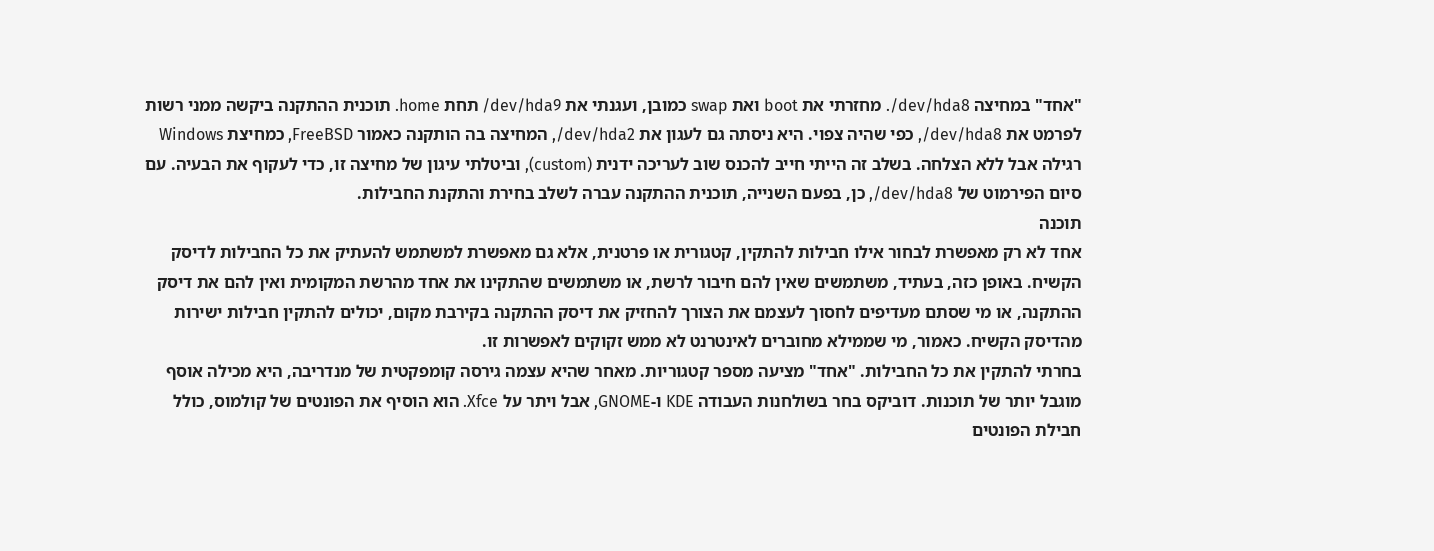"אחד" במחיצה dev/hda8/. מחזרתי את boot ואת swap כמובן, ועגנתי את dev/hda9/ תחת home. תוכנית ההתקנה ביקשה ממני רשות לפרמט את dev/hda8/, כפי שהיה צפוי. היא ניסתה גם לעגון את dev/hda2/, המחיצה בה הותקנה כאמור FreeBSD, כמחיצת Windows רגילה אבל ללא הצלחה. בשלב זה הייתי חייב להכנס שוב לעריכה ידנית (custom), וביטלתי עיגון של מחיצה זו, כדי לעקוף את הבעיה. עם סיום הפירמוט של dev/hda8/, כן, בפעם השנייה, תוכנית ההתקנה עברה לשלב בחירת והתקנת החבילות.
תוכנה
אחד לא רק מאפשרת לבחור אילו חבילות להתקין, קטגורית או פרטנית, אלא גם מאפשרת למשתמש להעתיק את כל החבילות לדיסק הקשיח. באופן כזה, בעתיד, משתמשים שאין להם חיבור לרשת, או משתמשים שהתקינו את אחד מהרשת המקומית ואין להם את דיסק ההתקנה, או מי שסתם מעדיפים לחסוך לעצמם את הצורך להחזיק את דיסק ההתקנה בקירבת מקום, יכולים להתקין חבילות ישירות מהדיסק הקשיח. כאמור, מי שממילא מחוברים לאינטרנט לא ממש זקוקים לאפשרות זו.
בחרתי להתקין את כל החבילות. "אחד" מציעה מספר קטגוריות. מאחר שהיא עצמה גירסה קומפקטית של מנדריבה, היא מכילה אוסף מוגבל יותר של תוכנות. דוביקס בחר בשולחנות העבודה KDE ו-GNOME, אבל ויתר על Xfce. הוא הוסיף את הפונטים של קולמוס, כולל חבילת הפונטים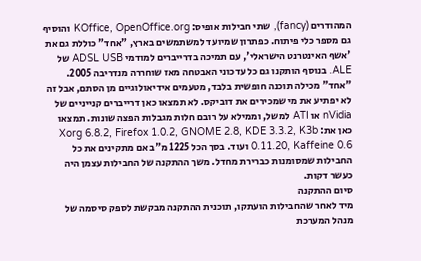המהודרים (fancy), שתי חבילות אופיס: KOffice, OpenOffice.org והוסיף גם מספר כלי פיתוח. כפתרון שמיועד למשתמשים בארץ, "אחד" כוללת גם את 'אשף האינטרנט הישראלי', עם תמיכה בדרייברים למודמי ADSL USB של ALE. בנוסף הותקנו גם כל עדכוני האבטחה מאז שוחררה מנדריבה 2005.
"אחד" מכילה תוכנה חופשית בלבד, מטעמים אידיאולוגיים מן הסתם, אבל זה לא יפתיע את מי שמכירים את דוביקס. לא תמצאו כאן דרייברים קנייניים של nVidia או ATI למשל, וממילא על רובם חלות מגבלות הפצה שונות. תמצאו כאן את: Xorg 6.8.2, Firefox 1.0.2, GNOME 2.8, KDE 3.3.2, K3b 0.11.20, Kaffeine 0.6 ועוד. בסך הכל 1225 מ"ב אם מתקינים את כל החבילות שמסומנות כברירת מחדל. משך ההתקנה של החבילות עצמן היה כעשר דקות.
סיום ההתקנה
מיד לאחר שהחבילות הועתקו, תוכנית ההתקנה מבקשת לספק סיסמה של מנהל המערכת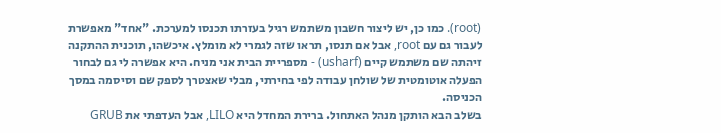(root). כמו כן, יש ליצור חשבון משתמש רגיל בעזרתו תכנסו למערכת. "אחד" מאפשרת לעבור גם עם root, אבל אם תנסו, תראו שזה לגמרי לא מומלץ. איכשהו, תוכנית ההתקנה זיהתה שם משתמש קיים (usharf) - מספריית הבית אני מניח. היא אפשרה לי גם לבחור הפעלה אוטומטית של שולחן עבודה לפי בחירתי, מבלי שאצטרך לספק שם וסיסמה במסך הכניסה.
בשלב הבא הותקן מנהל האתחול. ברירת המחדל היא LILO, אבל העדפתי את GRUB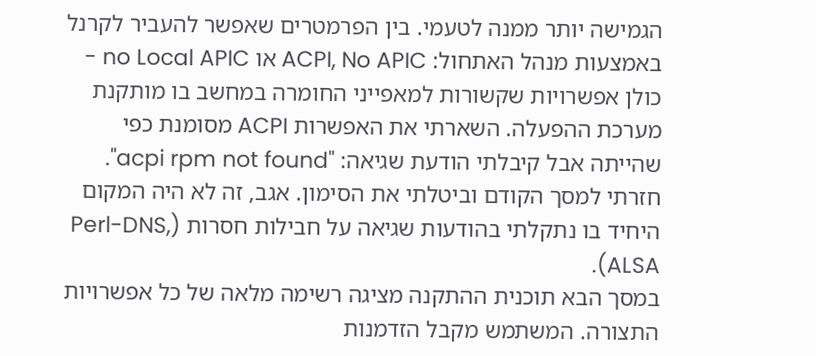הגמישה יותר ממנה לטעמי. בין הפרמטרים שאפשר להעביר לקרנל באמצעות מנהל האתחול: ACPI, No APIC או no Local APIC - כולן אפשרויות שקשורות למאפייני החומרה במחשב בו מותקנת מערכת ההפעלה. השארתי את האפשרות ACPI מסומנת כפי שהייתה אבל קיבלתי הודעת שגיאה: "acpi rpm not found". חזרתי למסך הקודם וביטלתי את הסימון. אגב, זה לא היה המקום היחיד בו נתקלתי בהודעות שגיאה על חבילות חסרות (Perl-DNS, ALSA).
במסך הבא תוכנית ההתקנה מציגה רשימה מלאה של כל אפשרויות התצורה. המשתמש מקבל הזדמנות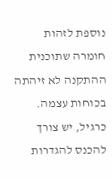נוספת לזהות חומרה שתוכנית ההתקנה לא זיהתה בכוחות עצמה. כרגיל, יש צורך להכנס להגדרות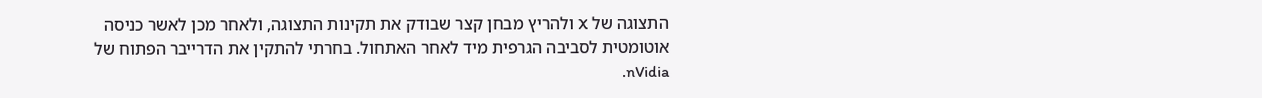התצוגה של X ולהריץ מבחן קצר שבודק את תקינות התצוגה, ולאחר מכן לאשר כניסה אוטומטית לסביבה הגרפית מיד לאחר האתחול. בחרתי להתקין את הדרייבר הפתוח של nVidia.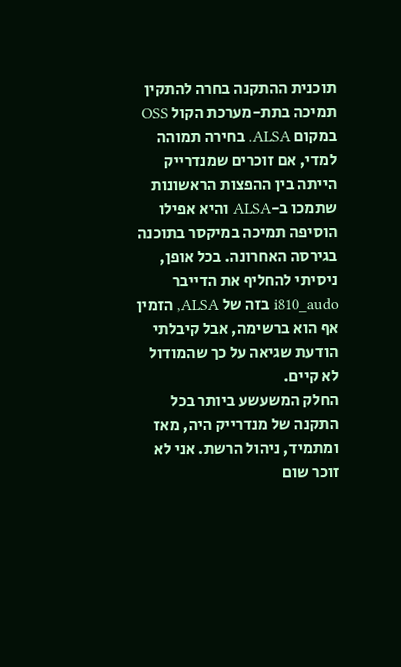תוכנית ההתקנה בחרה להתקין תמיכה בתת-מערכת הקול OSS במקום ALSA. בחירה תמוהה למדי, אם זוכרים שמנדרייק הייתה בין ההפצות הראשונות שתמכו ב-ALSA והיא אפילו הוסיפה תמיכה במיקסר בתוכנה בגירסה האחרונה. בכל אופן, ניסיתי להחליף את הדייבר i810_audo בזה של ALSA, הזמין אף הוא ברשימה, אבל קיבלתי הודעת שגיאה על כך שהמודול לא קיים.
החלק המשעשע ביותר בכל התקנה של מנדרייק היה, מאז ומתמיד, ניהול הרשת. אני לא זוכר שום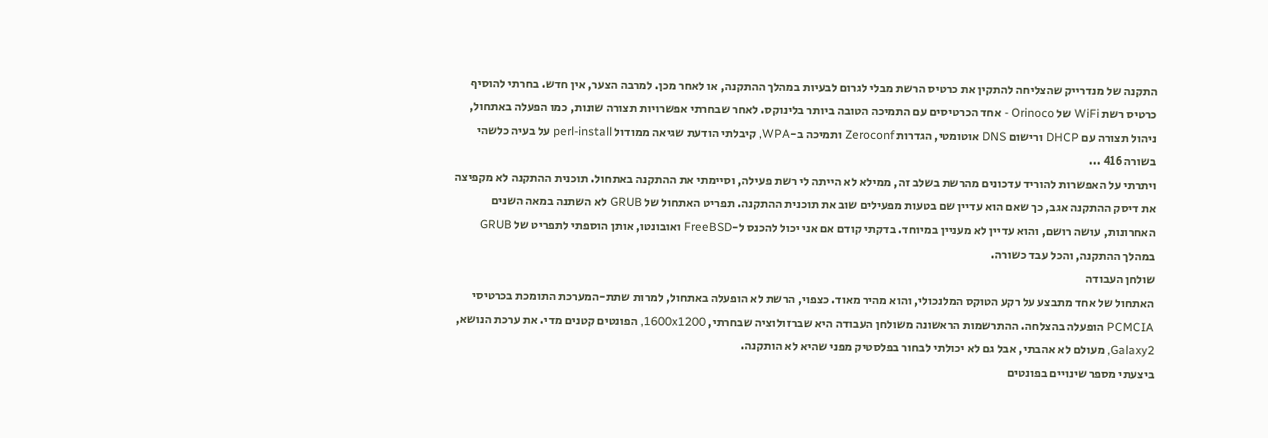התקנה של מנדרייק שהצליחה להתקין את כרטיס הרשת מבלי לגרום לבעיות במהלך ההתקנה, או לאחר מכן. למרבה הצער, אין חדש. בחרתי להוסיף כרטיס רשת WiFi של Orinoco - אחד הכרטיסים עם התמיכה הטובה ביותר בלינוקס. לאחר שבחרתי אפשרויות תצורה שונות, כמו הפעלה באתחול, ניהול תצורה עם DHCP ורישום DNS אוטומטי, הגדרות Zeroconf ותמיכה ב-WPA, קיבלתי הודעת שגיאה ממודול perl-install על בעיה כלשהי בשורה 416 ...
ויתרתי על האפשרות להוריד עדכונים מהרשת בשלב זה, ממילא לא הייתה לי רשת פעילה, וסיימתי את ההתקנה באתחול. תוכנית ההתקנה לא מקפיצה את דיסק ההתקנה אגב, כך שאם הוא עדיין שם בטעות מפעילים שוב את תוכנית ההתקנה. תפריט האתחול של GRUB לא השתנה במאה השנים האחרונות, עושה רושם, והוא עדיין לא מעניין במיוחד. בדקתי קודם אם אני יכול להכנס ל-FreeBSD ואובונטו, אותן הוספתי לתפריט של GRUB במהלך ההתקנה, והכל עבד כשורה.
שולחן העבודה
האתחול של אחד מתבצע על רקע הטוקס המלנכולי, והוא מהיר מאוד. כצפוי, הרשת לא הופעלה באתחול, למרות שתת-המערכת התומכת בכרטיסי PCMCIA הופעלה בהצלחה. ההתרשמות הראשונה משולחן העבודה היא שברזולוציה שבחרתי, 1600x1200, הפונטים קטנים מדי. את ערכת הנושא, Galaxy2, מעולם לא אהבתי, אבל גם לא יכולתי לבחור בפלסטיק מפני שהיא לא הותקנה.
ביצעתי מספר שינויים בפונטים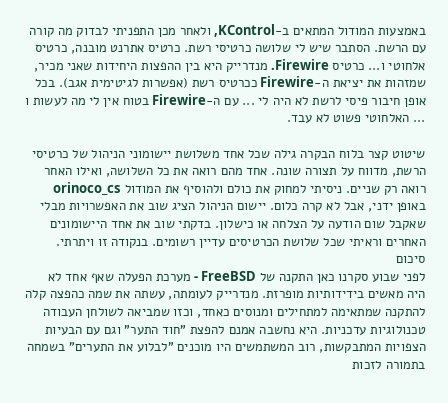באמצעות המודול המתאים ב-KControl, ולאחר מכן התפניתי לבדוק מה קורה עם הרשת. הסתבר שיש לי שלושה כרטיסי רשת. כרטיס אתרנט מובנה, כרטיס אלחוטי ו... כרטיס Firewire. מנדרייק היא בין ההפצות היחידות שאני מכיר, שמזהות את יציאת ה-Firewire ככרטיס רשת (אפשרות לגיטימית אגב). בכל אופן חיבור פיסי לרשת לא היה לי ... עם ה-Firewire בטוח אין לי מה לעשות ו ... האלחוטי פשוט לא עבד.

שיטוט קצר בלוח הבקרה גילה שכל אחד משלושת יישומוני הניהול של כרטיסי הרשת, מדווח על תצורה שונה. אחד מהם רואה את כל השלושה, ואילו האחר רואה רק שניים. ניסיתי למחוק את כולם ולהוסיף את המודול orinoco_cs באופן ידני, אבל לא קרה כלום. יישום הניהול הציג שוב את האפשרויות מבלי שאקבל שום הודעה על הצלחה או כישלון. בדקתי שוב את אחד היישומונים האחרים וראיתי שכל שלושת הכרטיסים עדיין רשומים. בנקודה זו ויתרתי.
סיכום
לפני שבוע סקרנו כאן התקנה של FreeBSD - מערכת הפעלה שאף אחד לא היה מאשים בידידותיות מופרזת. מנדרייק לעומתה, עשתה את שמה כהפצה קלה להתקנה שמתאימה למתחילים ומנוסים כאחד, וכזו שמביאה לשולחן העבודה טכנולוגיות עדכניות. היא נחשבה אמנם להפצת "חוד התער" וגם עם הבעיות הצפויות המתבקשות, רוב המשתמשים היו מוכנים "לבלוע את התערים" בשמחה בתמורה לזכות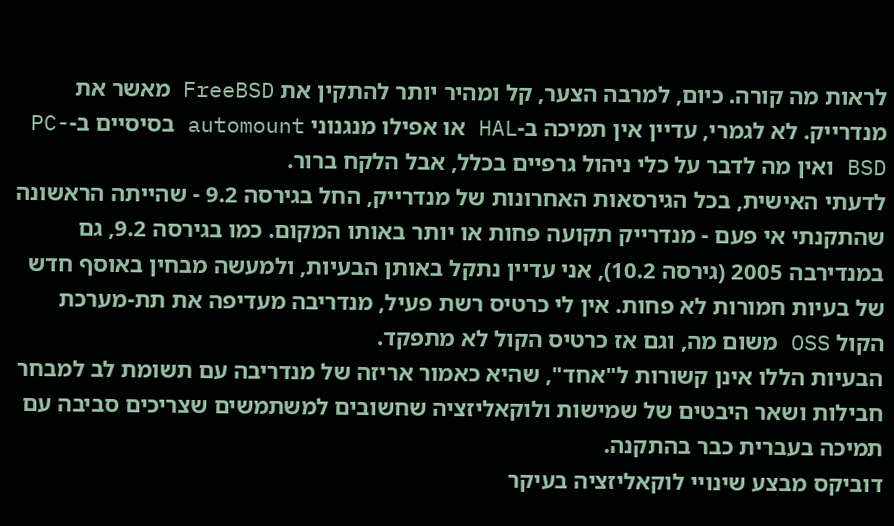לראות מה קורה. כיום, למרבה הצער, קל ומהיר יותר להתקין את FreeBSD מאשר את מנדרייק. לא לגמרי, עדיין אין תמיכה ב-HAL או אפילו מנגנוני automount בסיסיים ב-PC-BSD ואין מה לדבר על כלי ניהול גרפיים בכלל, אבל הלקח ברור.
לדעתי האישית, בכל הגירסאות האחרונות של מנדרייק, החל בגירסה 9.2 - שהייתה הראשונה שהתקנתי אי פעם - מנדרייק תקועה פחות או יותר באותו המקום. כמו בגירסה 9.2, גם במנדירבה 2005 (גירסה 10.2), אני עדיין נתקל באותן הבעיות, ולמעשה מבחין באוסף חדש של בעיות חמורות לא פחות. אין לי כרטיס רשת פעיל, מנדריבה מעדיפה את תת-מערכת הקול OSS משום מה, וגם אז כרטיס הקול לא מתפקד.
הבעיות הללו אינן קשורות ל"אחד", שהיא כאמור אריזה של מנדריבה עם תשומת לב למבחר חבילות ושאר היבטים של שמישות ולוקאליזציה שחשובים למשתמשים שצריכים סביבה עם תמיכה בעברית כבר בהתקנה.
דוביקס מבצע שינויי לוקאליזציה בעיקר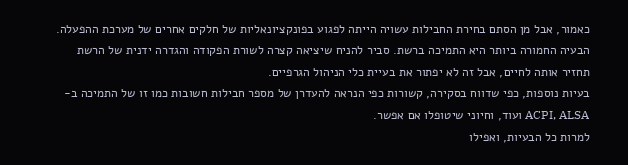כאמור, אבל מן הסתם בחירת החבילות עשויה הייתה לפגוע בפונקציונאליות של חלקים אחרים של מערכת ההפעלה. הבעיה החמורה ביותר היא התמיכה ברשת. סביר להניח שיציאה קצרה לשורת הפקודה והגדרה ידנית של הרשת תחזיר אותה לחיים, אבל זה לא יפתור את בעיית כלי הניהול הגרפיים.
בעיות נוספות, כפי שדווח בסקירה, קשורות כפי הנראה להעדרן של מספר חבילות חשובות כמו זו של התמיכה ב-ACPI, ALSA ועוד, וחיוני שיטופלו אם אפשר.
למרות כל הבעיות, ואפילו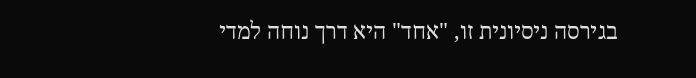בגירסה ניסיונית זו, "אחד" היא דרך נוחה למדי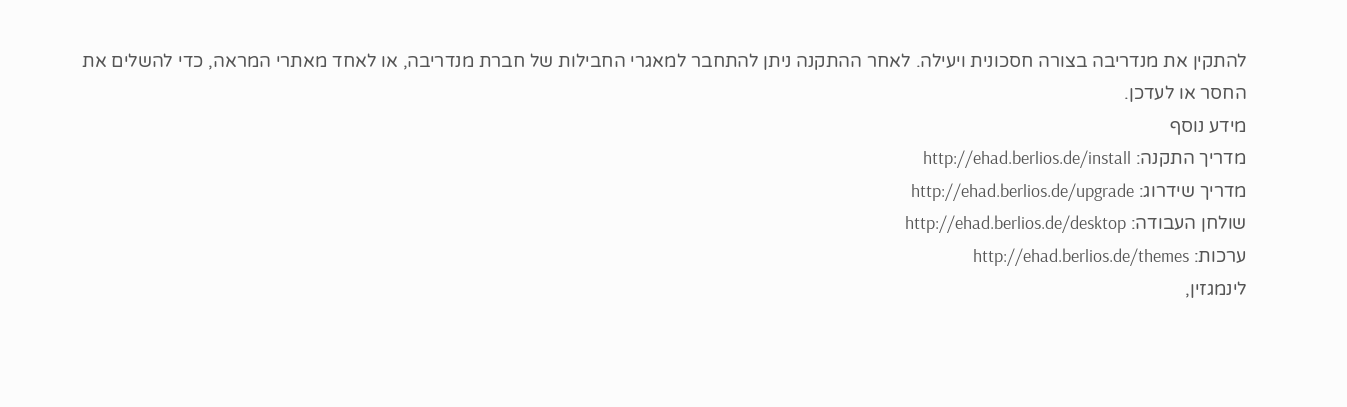להתקין את מנדריבה בצורה חסכונית ויעילה. לאחר ההתקנה ניתן להתחבר למאגרי החבילות של חברת מנדריבה, או לאחד מאתרי המראה, כדי להשלים את החסר או לעדכן.
מידע נוסף
מדריך התקנה: http://ehad.berlios.de/install
מדריך שידרוג: http://ehad.berlios.de/upgrade
שולחן העבודה: http://ehad.berlios.de/desktop
ערכות: http://ehad.berlios.de/themes
לינמגזין,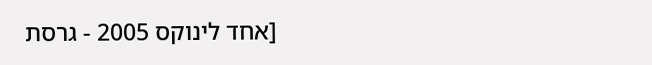[אחד לינוקס 2005 - גרסת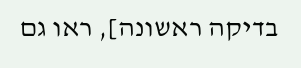בדיקה ראשונה], ראו גם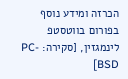הכרזה ומידע נוסף בפורום בווטסטפ
לינמגזין, [סקירה: PC-BSD]